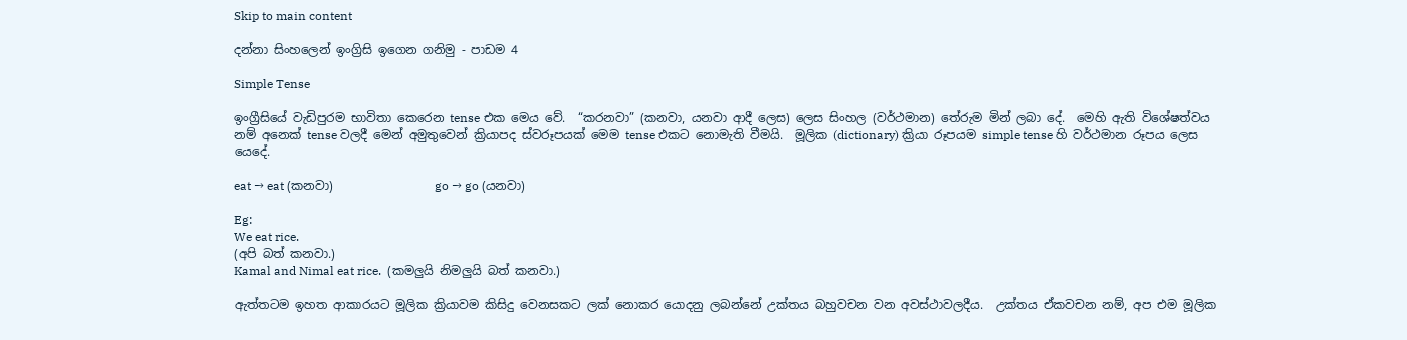Skip to main content

දන්නා සිංහලෙන් ඉංග්‍රිසි ඉගෙන ගනිමු - පාඩම 4

Simple Tense

ඉංග්‍රීසියේ වැඩිපුරම භාවිතා කෙරෙන tense එක මෙය වේ.  “කරනවා” (කනවා, යනවා ආදී ලෙස) ලෙස සිංහල (වර්ථමාන) තේරුම මින් ලබා දේ.  මෙහි ඇති විශේෂත්වය නම් අනෙක් tense වලදී මෙන් අමුතුවෙන් ක්‍රියාපද ස්වරූපයක් මෙම tense එකට නොමැති වීමයි.  මූලික (dictionary) ක්‍රියා රූපයම simple tense හි වර්ථමාන රූපය ලෙස යෙදේ.

eat → eat (කනවා)                 go → go (යනවා)

Eg:
We eat rice.
(අපි බත් කනවා.)
Kamal and Nimal eat rice.  (කමලුයි නිමලුයි බත් කනවා.)

ඇත්තටම ඉහත ආකාරයට මූලික ක්‍රියාවම කිසිදු වෙනසකට ලක් නොකර යොදනු ලබන්නේ උක්තය බහුවචන වන අවස්ථාවලදීය.  උක්තය ඒකවචන නම්, අප එම මූලික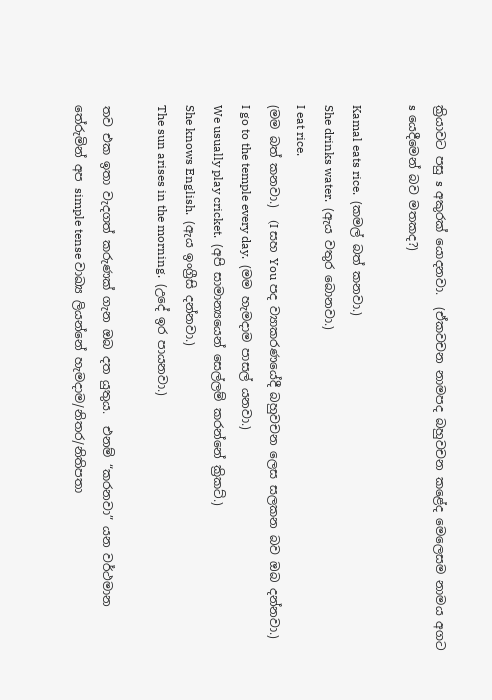ක්‍රියාවට පසු s අකුරක් යොදනවා.  (ඒකවචන නාමපද බහුවචන කළේද මෙලෙසම නාමය අගට s යෙදීමෙන් බව මතකද?)

Kamal eats rice.  (කමල් බත් කනවා.)
She drinks water.  (ඇය වතුර බොනවා.)
I eat rice.
(මම බත් කනවා.)  (I සහ You පද ව්‍යාකරණයේදී බහුවචන ලෙස සලකන බව ඔබ දන්නවා.)
I go to the temple every day.  (මම හැමදාම පාසල් යනවා.)
We usually play cricket.  (අපි සාමාන්‍යයෙන් සෙල්ලම් කරන්නේ ක්‍රිකට්.)
She knows English.  (ඇය ඉංග්‍රීසි දන්නවා.)
The sun arises in the morning.  (උදේ ඉර පායනවා.)

තව එක ඉතා වැදගත් කරුණක් ගැන ඔබ දත යුතුය.  එනම් “කරනවා” යන වර්ථමාන තේරුමින් අප simple tense වාඛ්‍ය ලියන්නේ හැමදාම/නිතර/නිතිපතා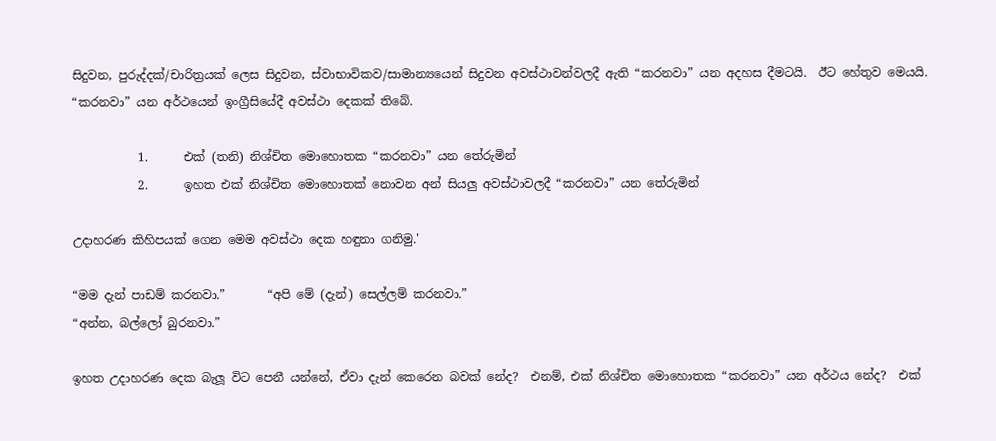සිදුවන, පුරුද්දක්/චාරිත්‍රයක් ලෙස සිදුවන, ස්වාභාවිකව/සාමාන්‍යයෙන් සිදුවන අවස්ථාවන්වලදී ඇති “කරනවා” යන අදහස දීමටයි.  ඊට හේතුව මෙයයි.  “කරනවා” යන අර්ථයෙන් ඉංග්‍රීසියේදී අවස්ථා දෙකක් තිබේ.

           1.      එක් (තනි) නිශ්චිත මොහොතක “කරනවා” යන තේරුමින්
           2.      ඉහත එක් නිශ්චිත මොහොතක් නොවන අන් සියලු අවස්ථාවලදී “කරනවා” යන තේරුමින්

උදාහරණ කිහිපයක් ගෙන මෙම අවස්ථා දෙක හඳුනා ගනිමු.'

“මම දැන් පාඩම් කරනවා.”       “අපි මේ (දැන්) සෙල්ලම් කරනවා.”
“අන්න, බල්ලෝ බුරනවා.”

ඉහත උදාහරණ දෙක බැලූ විට පෙනී යන්නේ, ඒවා දැන් කෙරෙන බවක් නේද?  එනම්, එක් නිශ්චිත මොහොතක “කරනවා” යන අර්ථය නේද?  එක්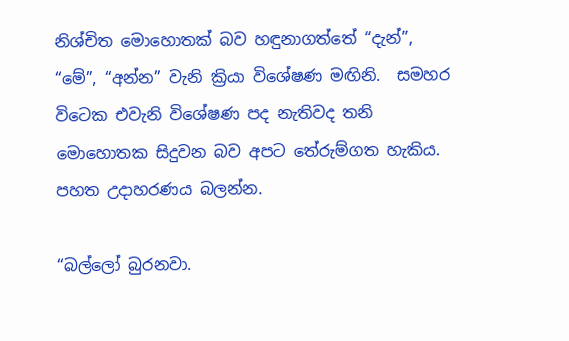නිශ්චිත මොහොතක් බව හඳුනාගත්තේ “දැන්”, “මේ”, “අන්න” වැනි ක්‍රියා විශේෂණ මඟිනි.  සමහර විටෙක එවැනි විශේෂණ පද නැතිවද තනි මොහොතක සිදුවන බව අපට තේරුම්ගත හැකිය.  පහත උදාහරණය බලන්න.

“බල්ලෝ බුරනවා.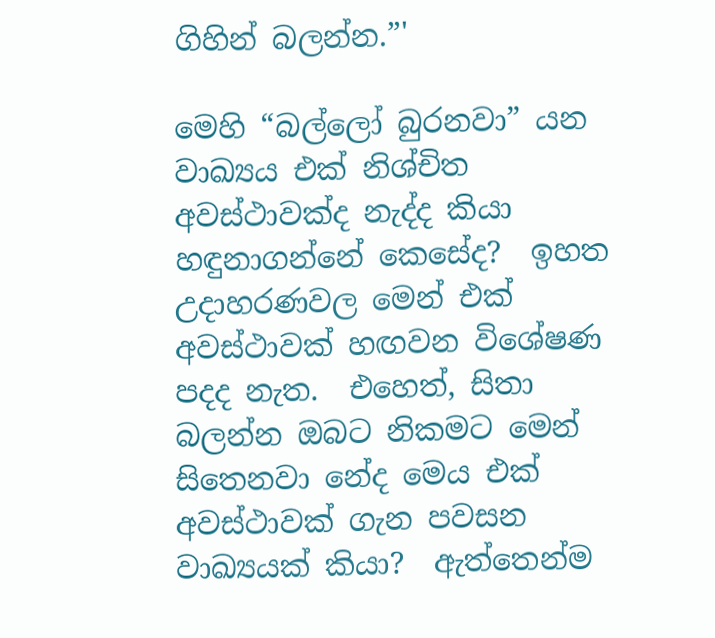ගිහින් බලන්න.”'

මෙහි “බල්ලෝ බුරනවා” යන වාඛ්‍යය එක් නිශ්චිත අවස්ථාවක්ද නැද්ද කියා හඳුනාගන්නේ කෙසේද?  ඉහත උදාහරණවල මෙන් එක් අවස්ථාවක් හඟවන විශේෂණ පදද නැත.  එහෙත්, සිතා බලන්න ඔබට නිකමට මෙන් සිතෙනවා නේද මෙය එක් අවස්ථාවක් ගැන පවසන වාඛ්‍යයක් කියා?  ඇත්තෙන්ම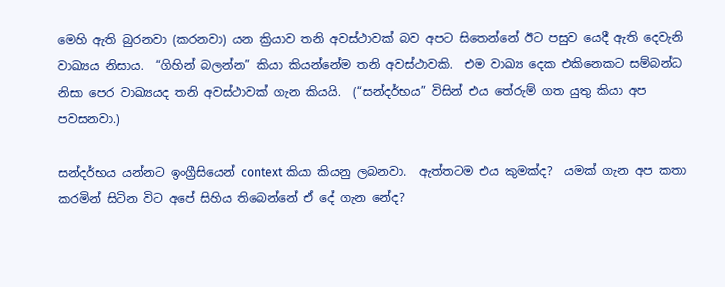මෙහි ඇති බුරනවා (කරනවා) යන ක්‍රියාව තනි අවස්ථාවක් බව අපට සිතෙන්නේ ඊට පසුව යෙදී ඇති දෙවැනි වාඛ්‍යය නිසාය.  “ගිහින් බලන්න” කියා කියන්නේම තනි අවස්ථාවකි.  එම වාඛ්‍ය දෙක එකිනෙකට සම්බන්ධ නිසා පෙර වාඛ්‍යයද තනි අවස්ථාවක් ගැන කියයි.  (“සන්දර්භය” විසින් එය තේරුම් ගත යුතු කියා අප පවසනවා.)

සන්දර්භය යන්නට ඉංග්‍රීසියෙන් context කියා කියනු ලබනවා.  ඇත්තටම එය කුමක්ද?  යමක් ගැන අප කතා කරමින් සිටින විට අපේ සිහිය තිබෙන්නේ ඒ දේ ගැන නේද?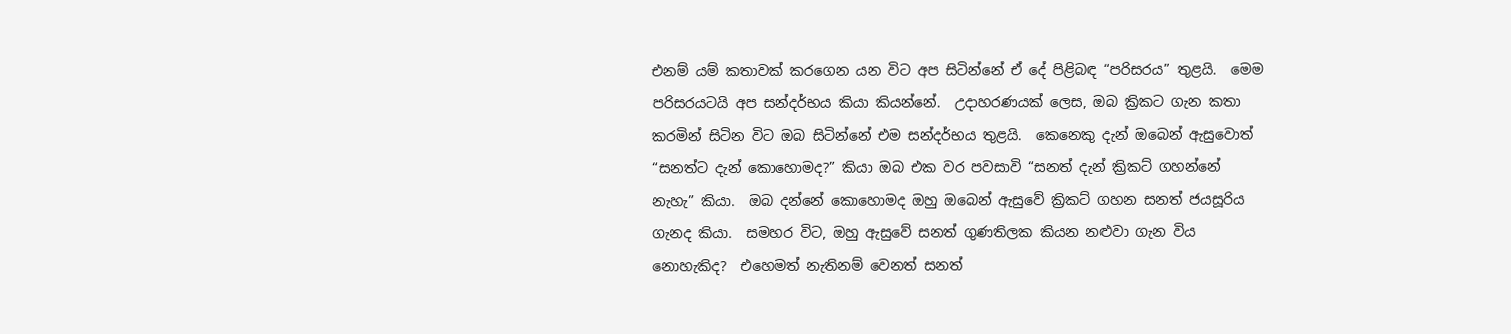එනම් යම් කතාවක් කරගෙන යන විට අප සිටින්නේ ඒ දේ පිළිබඳ “පරිසරය” තුළයි.  මෙම පරිසරයටයි අප සන්දර්භය කියා කියන්නේ.  උදාහරණයක් ලෙස, ඔබ ක්‍රිකට ගැන කතා කරමින් සිටින විට ඔබ සිටින්නේ එම සන්දර්භය තුළයි.  කෙනෙකු දැන් ඔබෙන් ඇසුවොත් “සනත්ට දැන් කොහොමද?” කියා ඔබ එක වර පවසාවි “සනත් දැන් ක්‍රිකට් ගහන්නේ නැහැ” කියා.  ඔබ දන්නේ කොහොමද ඔහු ඔබෙන් ඇසුවේ ක්‍රිකට් ගහන සනත් ජයසූරිය ගැනද කියා.  සමහර විට, ඔහු ඇසුවේ සනත් ගුණතිලක කියන නළුවා ගැන විය නොහැකිද?  එහෙමත් නැතිනම් වෙනත් සනත්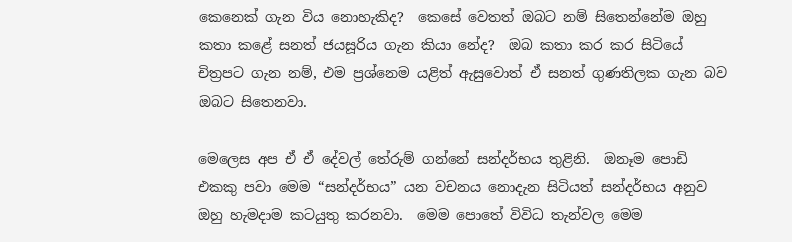කෙනෙක් ගැන විය නොහැකිද?  කෙසේ වෙතත් ඔබට නම් සිතෙන්නේම ඔහු කතා කළේ සනත් ජයසූරිය ගැන කියා නේද?  ඔබ කතා කර කර සිටියේ චිත්‍රපට ගැන නම්, එම ප්‍රශ්නෙම යළිත් ‍ඇසුවොත් ඒ සනත් ගුණතිලක ගැන බව ඔබට සිතෙනවා.

මෙලෙස අප ඒ ඒ දේවල් තේරුම් ගන්නේ සන්දර්භය තුළිනි.  ඔනෑම පොඩි එකකු පවා මෙම “සන්දර්භය” යන වචනය නොදැන සිටියත් සන්දර්භය අනුව ඔහු හැමදාම කටයුතු කරනවා.  මෙම පොතේ විවිධ තැන්වල මෙම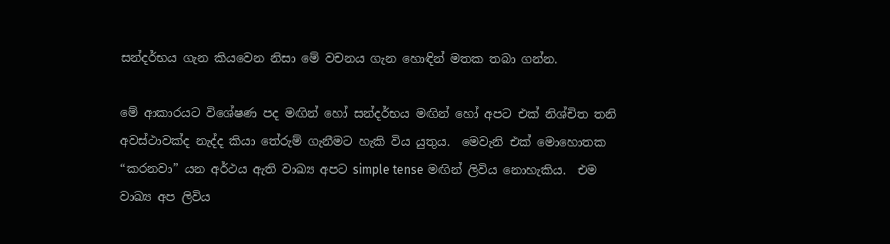සන්දර්භය ගැන කියවෙන නිසා මේ වචනය ගැන හොඳින් මතක තබා ගන්න.

මේ ආකාරයට විශේෂණ පද මඟින් හෝ සන්දර්භය මඟින් හෝ අපට එක් නිශ්චිත තනි අවස්ථාවක්ද නැද්ද කියා තේරුම් ගැනීමට හැකි විය යුතුය.  මෙවැනි එක් මොහොතක “කරනවා” යන අර්ථය ඇති වාඛ්‍ය අපට simple tense මඟින් ලිවිය නොහැකිය.  එම වාඛ්‍ය අප ලිවිය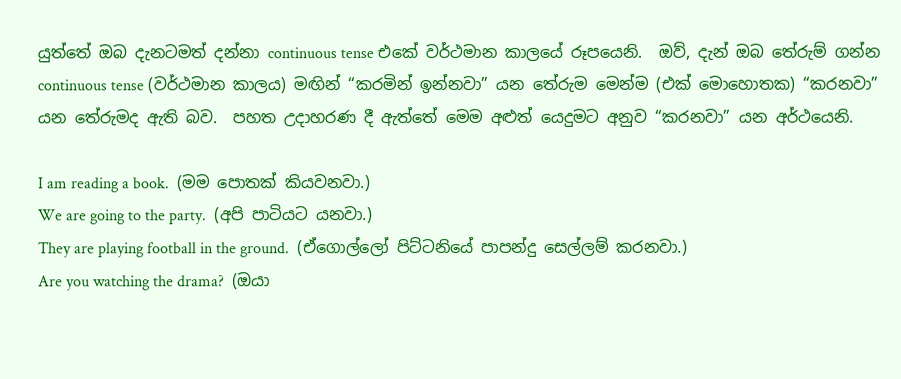යුත්තේ ඔබ දැනටමත් දන්නා continuous tense එකේ වර්ථමාන කාලයේ රූපයෙනි.  ඔව්, දැන් ඔබ තේරුම් ගන්න continuous tense (වර්ථමාන කාලය) මඟින් “කරමින් ඉන්නවා” යන තේරුම මෙන්ම (එක් මොහොතක) “කරනවා” යන තේරුමද ඇති බව.  පහත උදාහරණ දී ඇත්තේ මෙම අළුත් යෙදුමට අනුව “කරනවා” යන අර්ථයෙනි.

I am reading a book.  (මම පොතක් කියවනවා.)
We are going to the party.  (අපි පාටියට යනවා.)
They are playing football in the ground.  (ඒගොල්ලෝ පිට්ටනියේ පාපන්දු සෙල්ලම් කරනවා.)
Are you watching the drama?  (ඔයා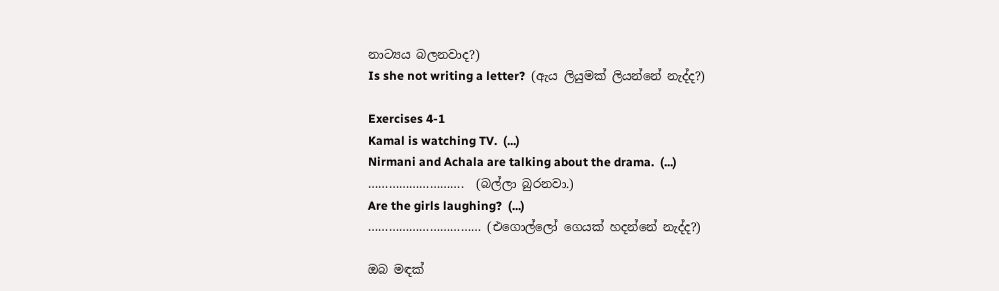නාට්‍යය බලනවාද?)
Is she not writing a letter?  (ඇය ලියුමක් ලියන්නේ නැද්ද?)

Exercises 4-1
Kamal is watching TV.  (...)
Nirmani and Achala are talking about the drama.  (...)
……………………….  (බල්ලා බුරනවා.)
Are the girls laughing?  (...)
…………………………… (එගොල්ලෝ ගෙයක් හදන්නේ නැද්ද?)

ඔබ මඳක්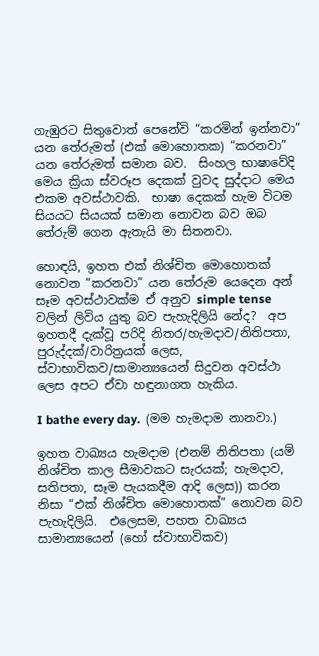ගැඹුරට සිතුවොත් පෙනේවි “කරමින් ඉන්නවා” යන තේරුමත් (එක් මොහොතක) “කරනවා” යන තේරුමත් සමාන බව.  සිංහල භාෂාවේදි මෙය ක්‍රියා ස්වරූප දෙකක් වුවද සුද්දාට මෙය එකම අවස්ථාවකි.  භාෂා දෙකක් හැම විටම සියයට සියයක් සමාන නොවන බව ඔබ තේරුම් ගෙන ඇතැයි මා සිතනවා.

හොඳයි, ඉහත එක් නිශ්චිත මොහොතක් නොවන “කරනවා” යන තේරුම යෙදෙන අන් සෑම අවස්ථාවක්ම ඒ අනුව simple tense වලින් ලිවිය යුතු බව පැහැදිලියි නේද?  අප ඉහතදී දැක්වූ පරිදි නිතර/හැමදාව/නිතිපතා, පුරුද්දක්/වාරිත්‍රයක් ලෙස, ස්වාභාවිකව/සාමාන්‍යයෙන් සිදුවන අවස්ථා ලෙස අපට ඒවා හඳුනාගත හැකිය.

I bathe every day.  (මම හැමදාම නානවා.)

ඉහත වාඛ්‍යය හැමදාම (එනම් නිතිපතා (යම් නිශ්චිත කාල සීමාවකට සැරයක්; හැමදාව, සතිපතා, සෑම පැයකදීම ආදි ලෙස)) කරන නිසා “එක් නිශ්චිත මොහොතක්” නොවන බව පැහැදිලියි.  එලෙසම, පහත වාඛ්‍යය සාමාන්‍යයෙන් (හෝ ස්වාභාවිකව)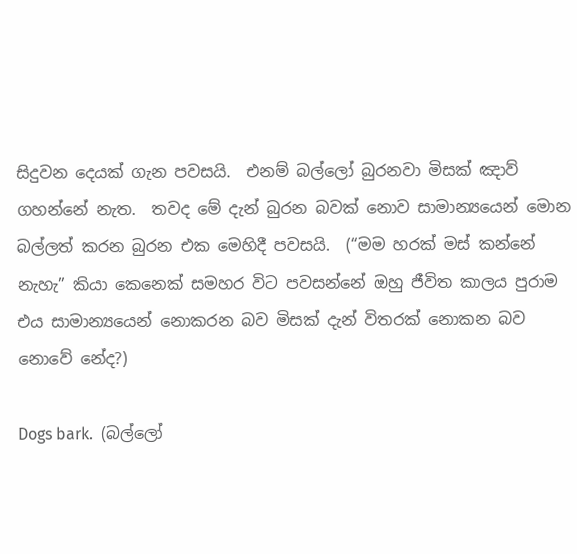සිදුවන දෙයක් ගැන පවසයි.  එනම් බල්ලෝ බුරනවා මිසක් ඤාව් ගහන්නේ නැත.  තවද මේ දැන් බුරන බවක් නොව සාමාන්‍යයෙන් මොන බල්ලත් කරන බුරන එක මෙහිදී පවසයි.  (“මම හරක් මස් කන්නේ නැහැ” කියා කෙනෙක් සමහර විට පවසන්නේ ඔහු ජීවිත කාලය පුරාම එය සාමාන්‍යයෙන් නොකරන බව මිසක් දැන් විතරක් නොකන බව නොවේ නේද?)

Dogs bark.  (බල්ලෝ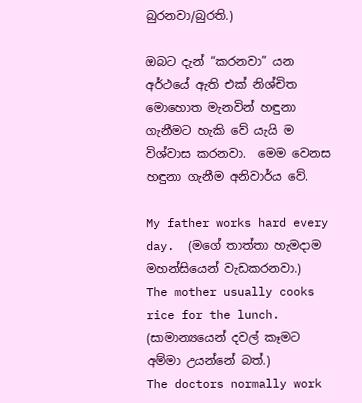බුරනවා/බුරති.)

ඔබට දැන් “කරනවා” යන අර්ථයේ ඇති එක් නිශ්චිත මොහොත මැනවින් හඳුනා ගැනීමට හැකි වේ යැයි ම විශ්වාස කරනවා.  මෙම වෙනස හඳුනා ගැනීම අනිවාර්ය වේ.

My father works hard every day.  (මගේ තාත්තා හැමදාම මහන්සියෙන් වැඩකරනවා.)
The mother usually cooks rice for the lunch.  (සාමාන්‍යයෙන් දවල් කෑමට අම්මා උයන්නේ බත්.)
The doctors normally work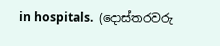in hospitals.  (දොස්තරවරු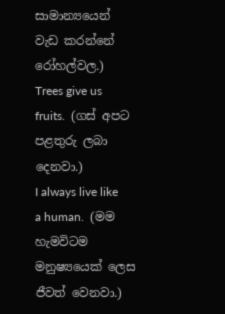සාමාන්‍යයෙන් වැඩ කරන්නේ රෝහල්වල.)
Trees give us fruits.  (ගස් අපට පළතුරු ලබා දෙනවා.)
I always live like a human.  (මම හැමවිටම මනුෂ්‍යයෙක් ලෙස ජීවත් වෙනවා.)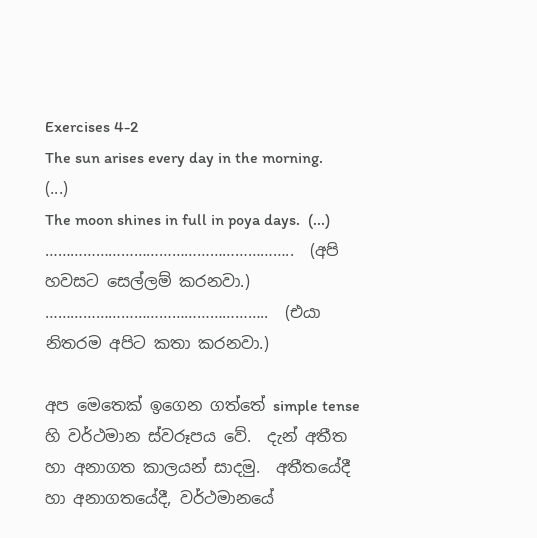Exercises 4-2
The sun arises every day in the morning.  (...)
The moon shines in full in poya days.  (...)
…………………………………………………..  (අපි හවසට සෙල්ලම් කරනවා.)
……………………………………………..  (එයා නිතරම අපිට කතා කරනවා.)

අප මෙතෙක් ඉගෙන ගත්තේ simple tense හි වර්ථමාන ස්වරූපය වේ.  දැන් අතීත හා අනාගත කාලයන් සාදමු.  අතීතයේදී හා අනාගතයේදී, වර්ථමානයේ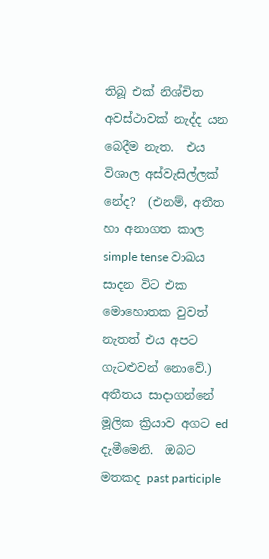තිබූ එක් නිශ්චිත අවස්ථාවක් නැද්ද යන බෙදීම නැත.  එය විශාල අස්වැසිල්ලක් නේද?  (එනම්, අතීත හා අනාගත කාල simple tense වාඛය සාදන විට එක මොහොතක වුවත් නැතත් එය අපට ගැටළුවන් නොවේ.)  අතීතය සාදාගන්නේ මූලික ක්‍රියාව අගට ed දැමීමෙනි.  ඔබට මතකද past participle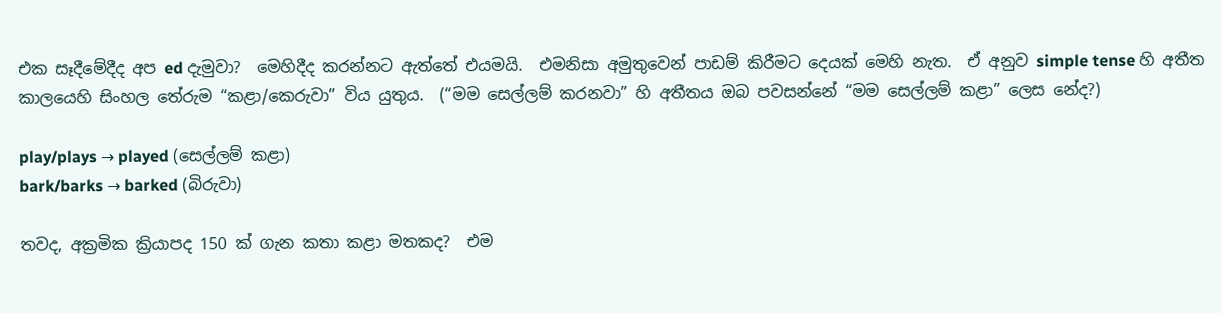එක සෑදීමේදීද අප ed දැමුවා?  මෙහිදීද කරන්නට ඇත්තේ එයමයි.  එමනිසා අමුතුවෙන් පාඩම් කිරීමට දෙයක් මෙහි නැත.  ඒ අනුව simple tense හි අතීත කාලයෙහි සිංහල තේරුම “කළා/කෙරුවා” විය යුතුය.  (“මම සෙල්ලම් කරනවා” හි අතීතය ඔබ පවසන්නේ “මම සෙල්ලම් කළා” ලෙස නේද?)

play/plays → played (සෙල්ලම් කළා)
bark/barks → barked (බිරුවා)

තවද, අක්‍රමික ක්‍රියාපද 150 ක් ගැන කතා කළා මතකද?  එම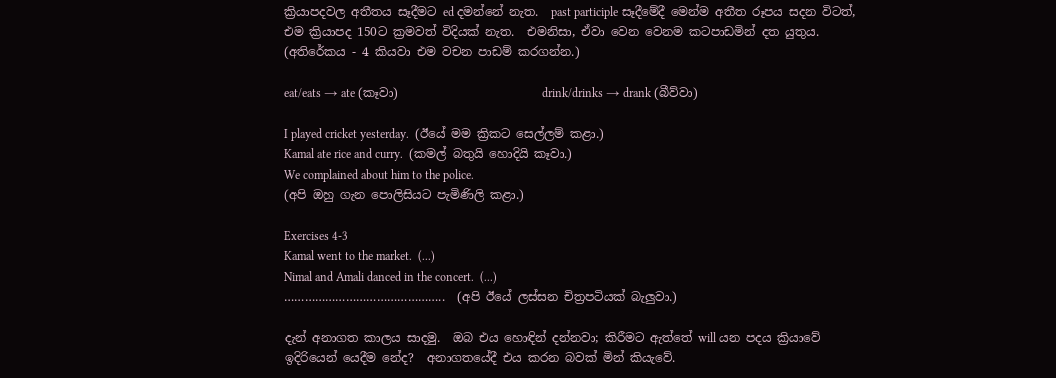ක්‍රියාපදවල අතීතය සෑදීමට ed දමන්නේ නැත.  past participle සෑදීමේදී මෙන්ම අතීත රූපය සදන විටත්, එම ක්‍රියාපද 150ට ක්‍රමවත් විදියක් නැත.  එමනිසා, ඒවා වෙන වෙනම කටපාඩමින් දත යුතුය.  (අතිරේකය - 4 කියවා එම වචන පාඩම් කරගන්න.)

eat/eats → ate (කෑවා)                        drink/drinks → drank (බීව්වා)

I played cricket yesterday.  (ඊ‍යේ මම ක්‍රිකට සෙල්ලම් කළා.)
Kamal ate rice and curry.  (කමල් බතුයි හොදියි කෑවා.)
We complained about him to the police.
(අපි ඔහු ගැන පොලිසියට පැමිණිලි කළා.)

Exercises 4-3
Kamal went to the market.  (...)
Nimal and Amali danced in the concert.  (...)
………………………………………..  (අපි ඊයේ ලස්සන චිත්‍රපටියක් බැලුවා.)

දැන් අනාගත කාලය සාදමු.  ඔබ එය හොඳින් දන්නවා; කිරීමට ඇත්තේ will යන පදය ක්‍රියාවේ ඉදිරියෙන් යෙදීම නේද?  අනාගතයේදී එය කරන බවක් මින් කියැවේ.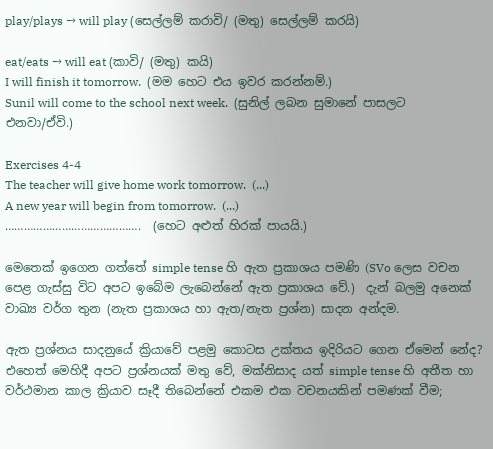play/plays → will play (සෙල්ලම් කරාවි/ (මතු) සෙල්ලම් කරයි)

eat/eats → will eat (කාවි/ (මතු) කයි)
I will finish it tomorrow.  (මම හෙට එය ඉවර කරන්නම්.)
Sunil will come to the school next week.  (සුනිල් ලබන සුමානේ පාසලට එනවා/ඒවි.)

Exercises 4-4
The teacher will give home work tomorrow.  (...)
A new year will begin from tomorrow.  (...)
…………………………………….  (හෙට අළුත් හිරක් පායයි.)

මෙතෙක් ඉගෙන ගත්තේ simple tense හි ඇත ප්‍රකාශය පමණි (SVo ලෙස වචන පෙළ ගැස්සු විට අපට ඉබේම ලැබෙන්නේ ඇත ප්‍රකාශය වේ.)  දැන් බලමු අනෙක් වාඛ්‍ය වර්ග තුන (නැත ප්‍රකාශය හා ඇත/නැත ප්‍රශ්න) සාදන අන්දම.

ඇත ප්‍රශ්නය සාදනුයේ ක්‍රියාවේ පළමු කොටස උක්තය ඉදිරියට ගෙන ඒමෙන් නේද?  එහෙත් මෙහිදී අපට ප්‍රශ්නයක් මතු වේ, මක්නිසාද යත් simple tense හි අතීත හා වර්ථමාන කාල ක්‍රියාව සෑදී තිබෙන්නේ එකම එක වචනයකින් පමණක් වීම;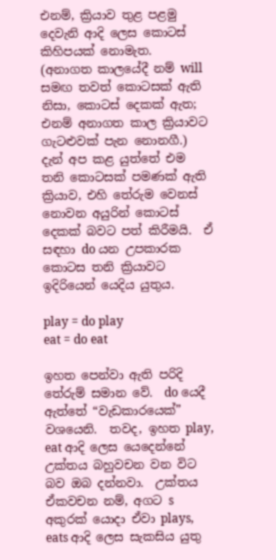එනම්, ක්‍රියාව තුළ පළමු දෙවැනි ආදි ලෙස කොටස් කිහිපයක් නොමැත.  (අනාගත කාලයේදී නම් will සමඟ තවත් කොටසක් ඇති නිසා, කොටස් දෙකක් ඇත; එනම් අනාගත කාල ක්‍රියාවට ගැටළුවක් පැන නොනගී.)  දැන් අප කළ යුත්තේ එම තනි කොටසක් පමණක් ඇති ක්‍රියාව, එහි තේරුම වෙනස් නොවන අයුරින් කොටස් දෙකක් බවට පත් කිරීමයි.  ඒ සඳහා do යන උපකාරක කොටස තනි ක්‍රියාවට ඉදිරියෙන් යෙදිය යුතුය.

play = do play                      eat = do eat

ඉහත පෙන්වා ඇති පරිදි තේරුම් සමාන වේ.  do යෙදී ඇත්තේ “වැඩකාරයෙක්” වශයෙනි.  තවද, ඉහත play, eat ආදි ලෙස යෙදෙන්නේ උක්තය බහුවචන වන විට බව ඔබ දන්නවා.  උක්තය ඒකවචන නම්, අගට s අකුරක් යොදා ඒවා plays, eats ආදි ලෙස සැකසිය යුතු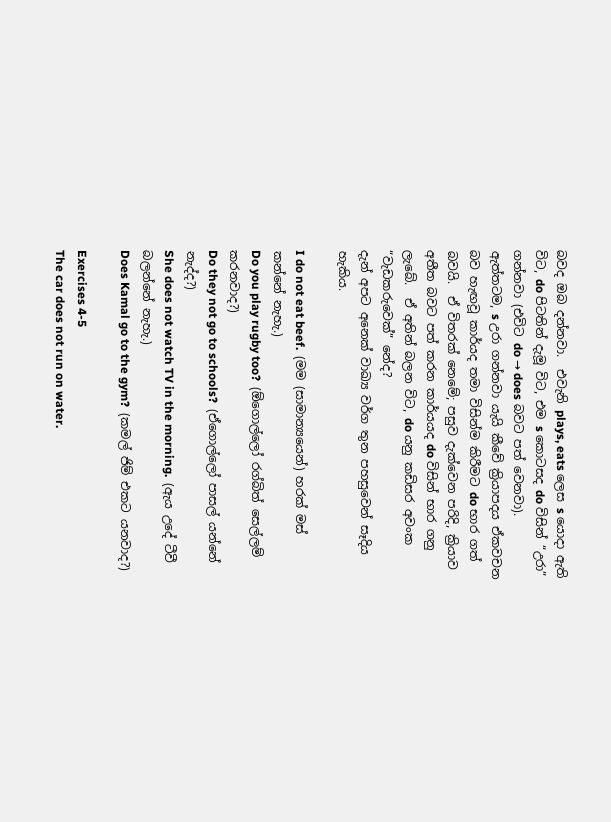බවද ඔබ දන්නවා.  එවැනි plays, eats ලෙස s යොදා ඇති විට, do පිටතින් දැමූ විට, එම s කොටසද do විසින් “උරා” ගන්නවා (එවිට do → does බවට පත් වෙනවා).  ඇත්තටම, s උරා ගන්නවා යැයි කීවේ ක්‍රියාපදය ඒකවචන බව හැඟවූ කාර්යද තමා විසින්ම කිරීමට do භාර ගත් බවයි.  ඒ විතරක් නෙමේ; පසුව දැක්වෙන පරිදි, ක්‍රියාව අතීත බවට පත් කරන කාර්යයද do විසින් භාර ගනු ලැබේ.  ඒ අතින් බලන විට, do යනු කඩිසර අවංක “වැඩකරුවෙක්” නේද?
දැන් අපට අනෙක් වාඛ්‍ය වර්ග තුන පහසුවෙන් සෑදිය හැකිය.

I do not eat beef.  (මම (සාමාන්‍යයෙන්) හරක් මස් කන්නේ නැහැ.)
Do you play rugby too?  (ඕගොල්ලෝ රග්බිත් සෙල්ලම් කරනවාද?)
Do they not go to schools?  (ඒගොල්ලෝ පාසල් යන්නේ නැද්ද?)
She does not watch TV in the morning.  (ඇය උදේ ටීවී බලන්නේ නැහැ.)
Does Kamal go to the gym?  (කමල් ජිම් එකට යනවාද?)

Exercises 4-5
The car does not run on water.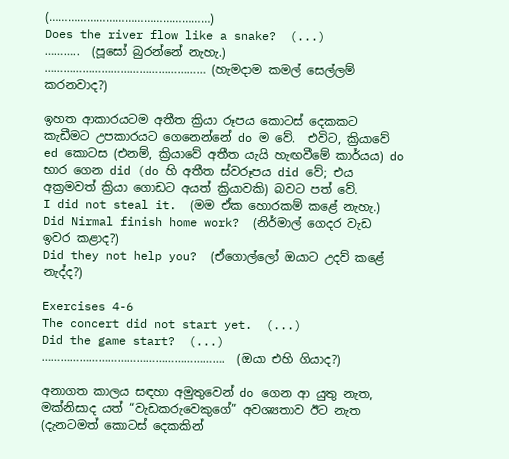(……………………………………………)
Does the river flow like a snake?  (...)
………..  (පූසෝ බුරන්නේ නැහැ.)
…………………………………………… (හැමදාම කමල් සෙල්ලම් කරනවාද?)

ඉහත ආකාරයටම අතීත ක්‍රියා රූපය කොටස් දෙකකට කැඩීමට උපකාරයට ගෙනෙන්නේ do ම වේ.  එවිට, ක්‍රියාවේ ed කොටස (එනම්, ක්‍රියාවේ අතීත යැයි හැඟ‍වීමේ කාර්යය) do භාර ගෙන did (do හි අතීත ස්වරූපය did වේ; එය අක්‍රමවත් ක්‍රියා ගොඩට අයත් ක්‍රියාවකි) බවට පත් වේ.
I did not steal it.  (මම ඒක හොරකම් කළේ නැහැ.)
Did Nirmal finish home work?  (නිර්මාල් ගෙදර වැඩ ඉවර කළාද?)
Did they not help you?  (ඒගොල්ලෝ ඔයාට උදව් කළේ නැද්ද?)

Exercises 4-6
The concert did not start yet.  (...)
Did the game start?  (...)
………………………………………………….  (ඔයා එහි ගියාද?)

අනාගත කාලය සඳහා අමුතුවෙන් do ගෙන ආ යුතු නැත, මක්නිසාද යත් “වැඩකරුවෙකුගේ” අවශ්‍යතාව ඊට නැත (දැනටමත් කොටස් දෙකකින්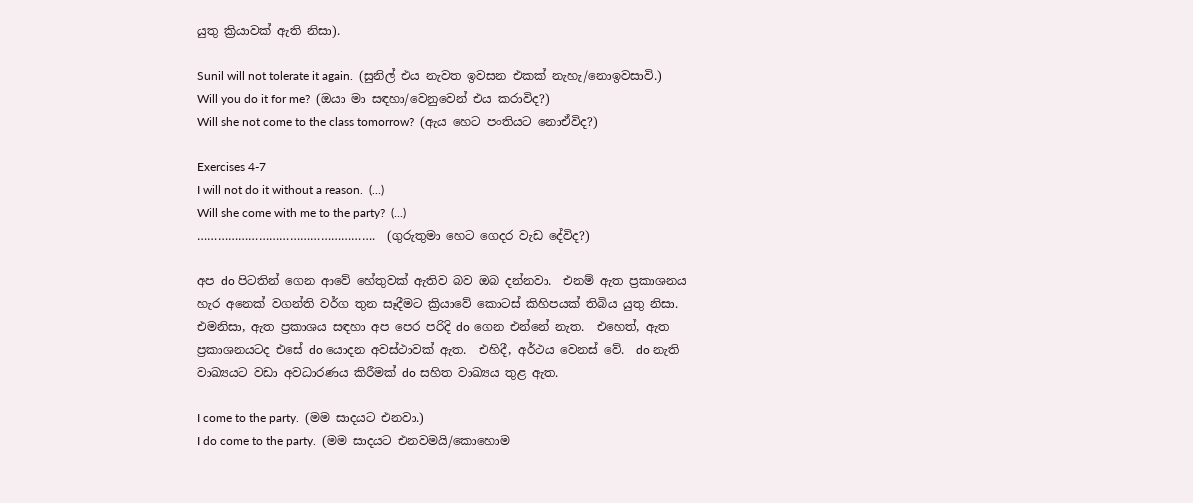යුතු ක්‍රියාවක් ඇති නිසා).

Sunil will not tolerate it again.  (සුනිල් එය නැවත ඉවසන එකක් නැහැ/නොඉවසාවි.)
Will you do it for me?  (ඔයා මා සඳහා/වෙනුවෙන් එය කරාවිද?)
Will she not come to the class tomorrow?  (ඇය හෙට පංතියට නොඒවිද?)

Exercises 4-7
I will not do it without a reason.  (...)
Will she come with me to the party?  (...)
…………………………………………….  (ගුරුතුමා හෙට ගෙදර වැඩ දේවිද?)

අප do පිටතින් ගෙන ආවේ හේතුවක් ඇතිව බව ඔබ දන්නවා.  එනම් ඇත ප්‍රකාශනය හැර අනෙක් වගන්ති වර්ග තුන සෑදීමට ක්‍රියාවේ කොටස් කිහිපයක් තිබිය යුතු නිසා.  එමනිසා, ඇත ප්‍රකාශය සඳහා අප පෙර පරිදි do ගෙන එන්නේ නැත.  එහෙත්, ඇත ප්‍රකාශනයටද එසේ do යොදන අවස්ථාවක් ඇත.  එහිදී, අර්ථය වෙනස් වේ.  do නැති වාඛ්‍යයට වඩා අවධාරණය කිරීමක් do සහිත වාඛ්‍යය තුළ ඇත.

I come to the party.  (මම සාදයට එනවා.)
I do come to the party.  (මම සාදයට එනවමයි/කොහොම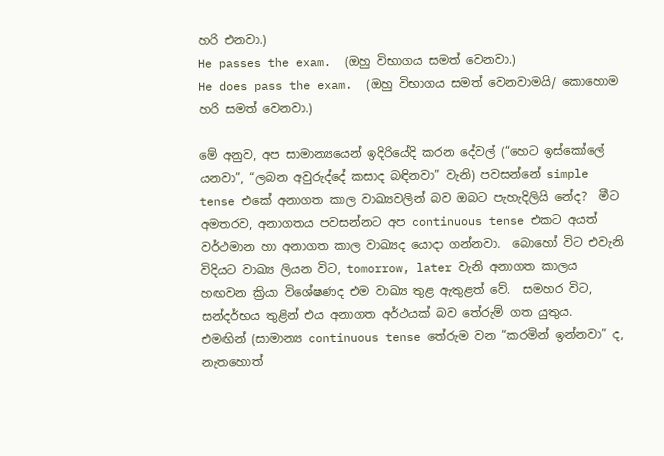හරි ‍එනවා.)
He passes the exam.  (ඔහු විභාගය සමත් වෙනවා.)
He does pass the exam.  (ඔහු විභාගය සමත් වෙනවාමයි/ කොහොම හරි සමත් වෙනවා.)

මේ අනුව, අප සාමාන්‍යයෙන් ඉදිරියේදි කරන දේවල් (“හෙට ඉස්කෝලේ යනවා”, “ලබන අවුරුද්දේ කසාද බඳිනවා” වැනි) පවසන්නේ simple tense එකේ අනාගත කාල වාඛ්‍යවලින් බව ඔබට පැහැදිලියි නේද?  මීට අමතරව, අනාගතය පවසන්නට අප continuous tense එකට අයත් වර්ථමාන හා අනාගත කාල වාඛ්‍යද යොදා ගන්නවා.  බොහෝ විට එවැනි විදියට වාඛ්‍ය ලියන විට, tomorrow, later වැනි අනාගත කාලය හඟවන ක්‍රියා විශේෂණද එම වාඛ්‍ය තුළ ඇතුළත් වේ.  සමහර විට, සන්දර්භය තුළින් එය අනාගත අර්ථයක් බව තේරුම් ගත යුතුය.  එමඟින් (සාමාන්‍ය continuous tense තේරුම වන “කරමින් ඉන්නවා” ද, නැතහොත්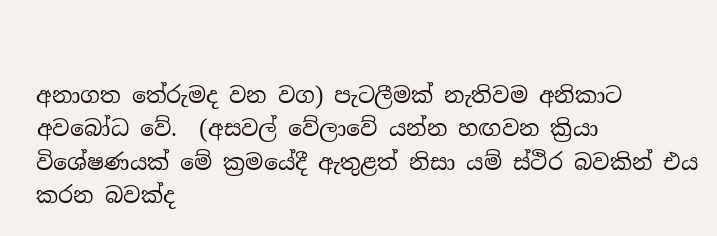අනාගත තේරුමද වන වග) පැටලීමක් නැතිවම අනිකාට අවබෝධ වේ.  (අසවල් වේලාවේ යන්න හඟවන ක්‍රියා විශේෂණයක් මේ ක්‍රමයේදී ඇතුළත් නිසා යම් ස්ථිර බවකින් එය කරන බවක්ද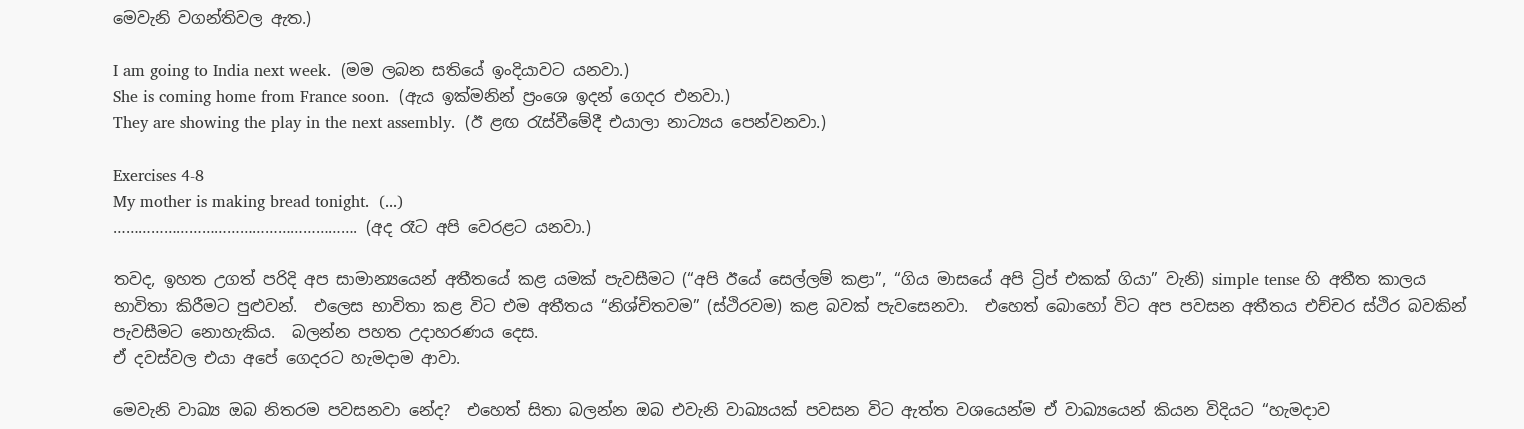මෙවැනි වගන්තිවල ඇත.)

I am going to India next week.  (මම ලබන සතියේ ඉංදියාවට යනවා.)
She is coming home from France soon.  (ඇය ඉක්මනින් ප්‍රංශෙ ඉදන් ගෙදර එනවා.)
They are showing the play in the next assembly.  (ඊ ළඟ රැස්වීමේදී එයාලා නාට්‍යය පෙන්වනවා.)

Exercises 4-8
My mother is making bread tonight.  (...)
…………………………………………………. (අද රෑට අපි වෙරළට යනවා.)

තවද, ඉහත උගත් පරිදි අප සාමාන්‍යයෙන් අතීතයේ කළ යමක් පැවසීමට (“අපි ඊයේ සෙල්ලම් කළා”, “ගිය මාසයේ අපි ට්‍රිප් එකක් ගියා” වැනි) simple tense හි අතීත කාලය භාවිතා කිරීමට පුළුවන්.  එලෙස භාවිතා කළ විට එම අතීතය “නිශ්චිතවම” (ස්ථිරවම) කළ බවක් පැවසෙනවා.  එහෙත් බොහෝ විට අප පවසන අතීතය එච්චර ස්ථිර බවකින් පැවසීමට නොහැකිය.  බලන්න පහත උදාහරණය දෙස.
ඒ දවස්වල එයා අපේ ගෙදරට හැමදාම ආවා.

මෙවැනි වාඛ්‍ය ඔබ නිතරම පවසනවා නේද?  එහෙත් සිතා බලන්න ඔබ එවැනි වාඛ්‍යයක් පවසන විට ඇත්ත වශයෙන්ම ඒ වාඛ්‍යයෙන් කියන විදියට “හැමදාව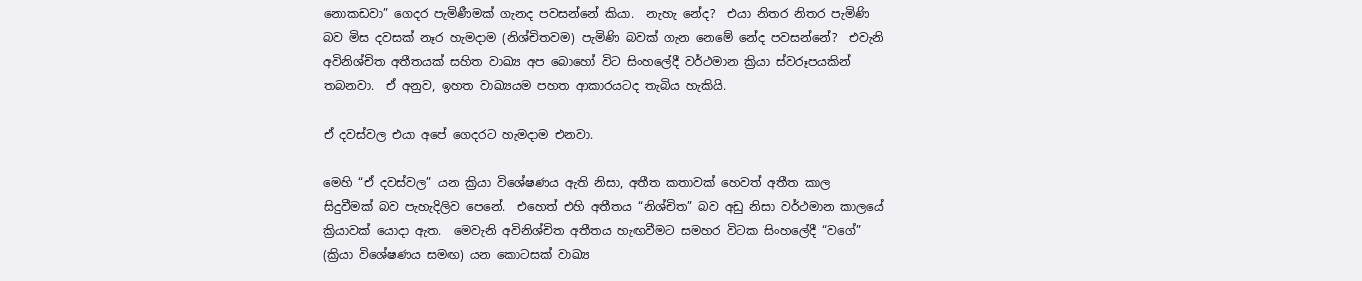නොකඩවා” ගෙදර පැමිණීමක් ගැනද පවසන්නේ කියා.  නැහැ නේද?  එයා නිතර නිතර පැමිණි බව මිස දවසක් නෑර හැමදාම (නිශ්චිතවම) පැමිණි බවක් ගැන නෙමේ නේද පවසන්නේ?  එවැනි අවිනිශ්චිත අතීතයක් සහිත වාඛ්‍ය අප බොහෝ විට සිංහලේදී වර්ථමාන ක්‍රියා ස්වරූපයකින් තබනවා.  ඒ අනුව, ඉහත වාඛ්‍යයම පහත ආකාරයටද තැබිය හැකියි.

ඒ දවස්වල එයා අපේ ගෙදරට හැමදාම එනවා.

මෙහි “ඒ දවස්වල” යන ක්‍රියා විශේෂණය ඇති නිසා, අතීත කතාවක් හෙවත් අතීත කාල සිදුවීමක් බව පැහැදිලිව පෙනේ.  එහෙත් එහි අතීතය “නිශ්චිත” බව අඩු නිසා වර්ථමාන කාලයේ ක්‍රියාවක් යොදා ඇත.  මෙවැනි අවිනිශ්චිත අතීතය හැඟවීමට සමහර විටක සිංහලේදී “වගේ” (ක්‍රියා විශේෂණය සමඟ) යන කොටසක් වාඛ්‍ය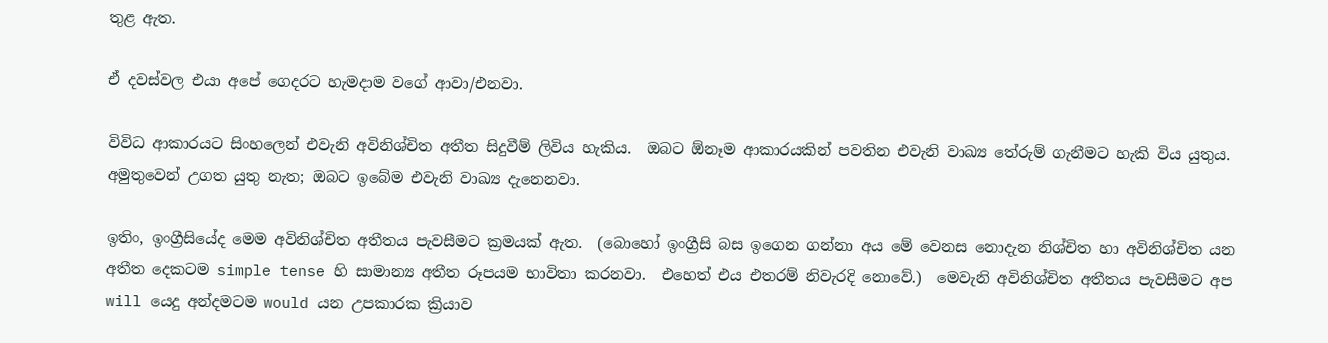තුළ ඇත.

ඒ දවස්වල එයා අපේ ගෙදරට හැමදාම වගේ ආවා/එනවා.

විවිධ ආකාරයට සිංහලෙන් එවැනි අවිනිශ්චිත අතීත සිදුවීම් ලිවිය හැකිය.  ඔබට ඕනෑම ආකාරයකින් පවතින එවැනි වාඛ්‍ය තේරුම් ගැනීමට හැකි විය යුතුය.  අමුතුවෙන් උගත යුතු නැත; ඔබට ඉබේම එවැනි වාඛ්‍ය දැනෙනවා.

ඉතිං, ඉංග්‍රීසියේද මෙ‍ම අවිනිශ්චිත අතීතය පැවසීමට ක්‍රමයක් ඇත.  (බොහෝ ඉංග්‍රීසි බස ඉගෙන ගන්නා අය මේ වෙනස නොදැන නිශ්චිත හා අවිනිශ්චිත යන අතීත දෙකටම simple tense හි සාමාන්‍ය අතීත රූපයම භාවිතා කරනවා.  එහෙත් එය එතරම් නිවැරදි නොවේ.)  මෙවැනි අවිනිශ්චිත අතීතය පැවසීමට අප will යෙදු අන්දමටම would යන උපකාරක ක්‍රියාව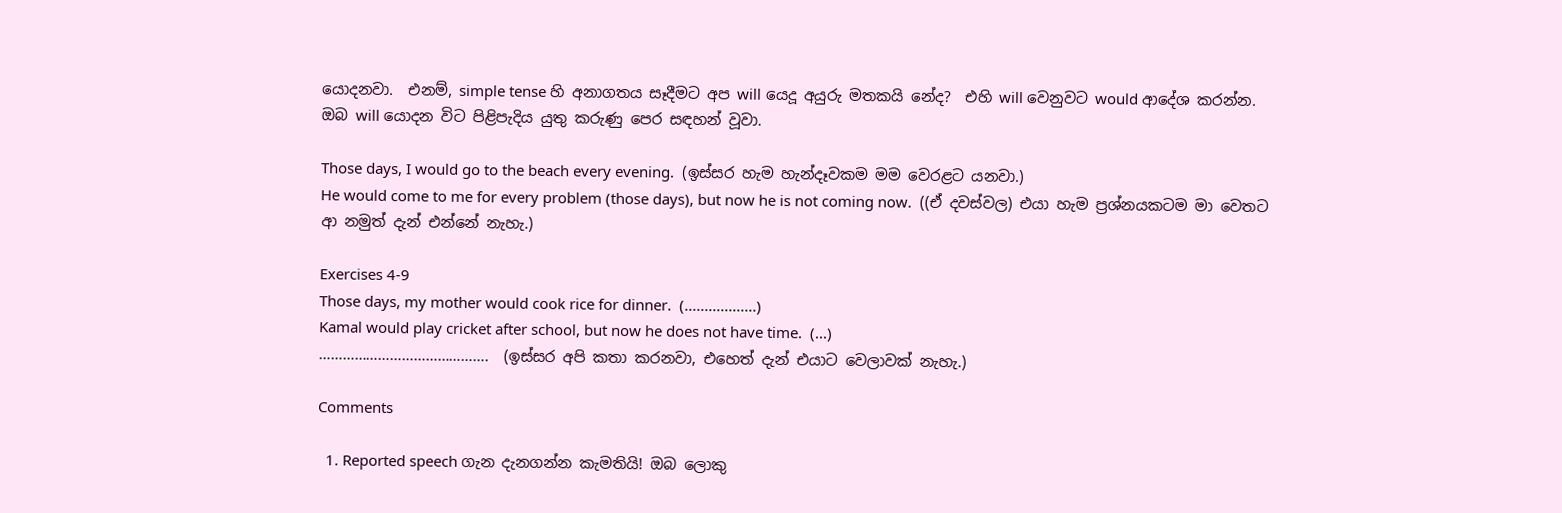යොදනවා.  එනම්, simple tense හි අනාගතය සෑදීමට අප will යෙදූ අයුරු මතකයි නේද?  එහි will වෙනුවට would ආදේශ කරන්න.  ඔබ will යොදන විට පිළිපැදිය යුතු කරුණු පෙර සඳහන් වූවා.

Those days, I would go to the beach every evening.  (ඉස්සර හැම හැන්දෑවකම මම වෙරළට යනවා.)
He would come to me for every problem (those days), but now he is not coming now.  ((ඒ දවස්වල) එයා හැම ප්‍රශ්නයකටම මා වෙතට ආ නමුත් දැන් එන්නේ නැහැ.)

Exercises 4-9
Those days, my mother would cook rice for dinner.  (..................)
Kamal would play cricket after school, but now he does not have time.  (...)
…………………………………….  (ඉස්සර අපි කතා කරනවා, එහෙත් දැන් එයාට වෙලාවක් නැහැ.)

Comments

  1. Reported speech ගැන දැනගන්න කැමතියි! ඔබ ලොකු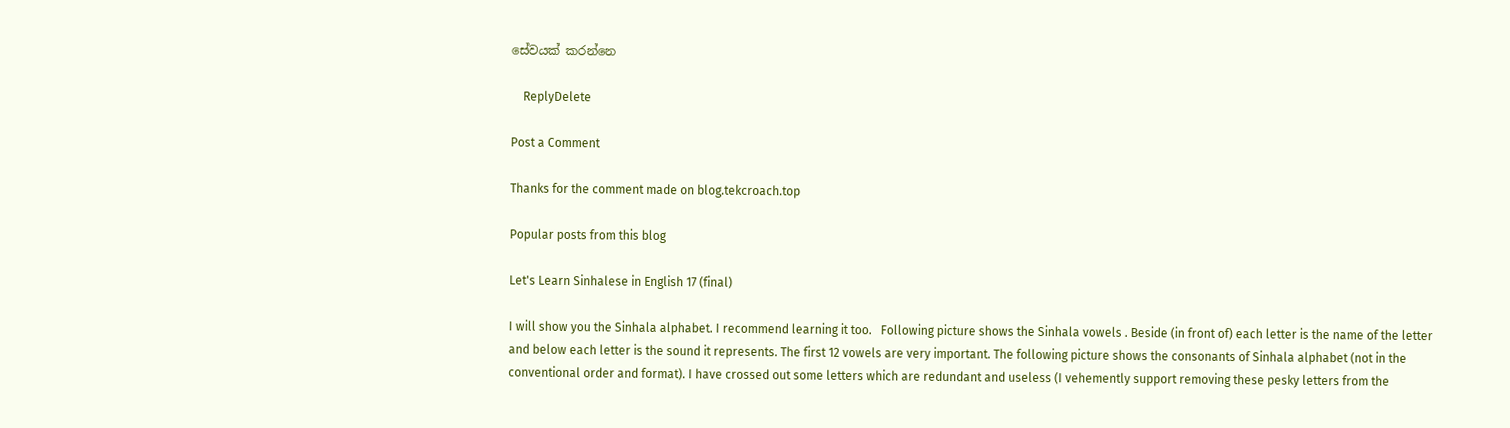සේවයක් කරන්නෙ

    ReplyDelete

Post a Comment

Thanks for the comment made on blog.tekcroach.top

Popular posts from this blog

Let's Learn Sinhalese in English 17 (final)

I will show you the Sinhala alphabet. I recommend learning it too.   Following picture shows the Sinhala vowels . Beside (in front of) each letter is the name of the letter and below each letter is the sound it represents. The first 12 vowels are very important. The following picture shows the consonants of Sinhala alphabet (not in the conventional order and format). I have crossed out some letters which are redundant and useless (I vehemently support removing these pesky letters from the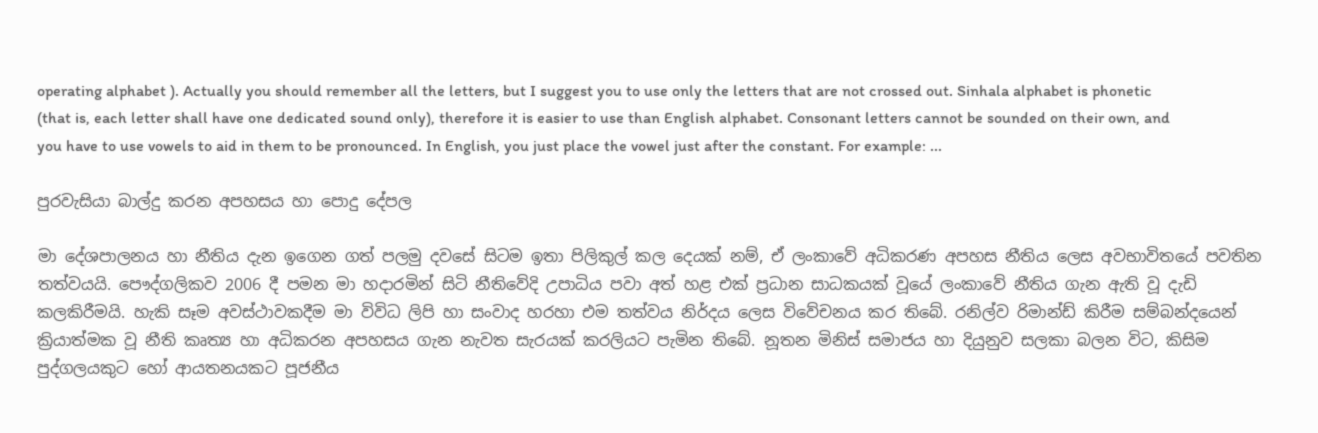operating alphabet ). Actually you should remember all the letters, but I suggest you to use only the letters that are not crossed out. Sinhala alphabet is phonetic (that is, each letter shall have one dedicated sound only), therefore it is easier to use than English alphabet. Consonant letters cannot be sounded on their own, and you have to use vowels to aid in them to be pronounced. In English, you just place the vowel just after the constant. For example: ...

පුරවැසියා බාල්දු කරන අපහසය හා පොදු දේපල

මා දේශපාලනය හා නීතිය දැන ඉගෙන ගත් පලමු දවසේ සිටම ඉතා පිලිකුල් කල දෙයක් නම්, ඒ ලංකාවේ අධිකරණ අපහස නීතිය ලෙස අවභාවිතයේ පවතින තත්වයයි. පෞද්ගලිකව 2006 දී පමන මා හදාරමින් සිටි නීතිවේදි උපාධිය පවා අත් හළ එක් ප්‍රධාන සාධකයක් වූයේ ලංකාවේ නීතිය ගැන ඇති වූ දැඩි කලකිරීමයි. හැකි සෑම අවස්ථාවකදීම මා විවිධ ලිපි හා සංවාද හරහා එම තත්වය නිර්දය ලෙස විවේචනය කර තිබේ. රනිල්ව රිමාන්ඩ් කිරීම සම්බන්දයෙන් ක්‍රියාත්මක වූ නීති කෘත්‍ය හා අධිකරන අපහසය ගැන නැවත සැරයක් කරලියට පැමින තිබේ. නූතන මිනිස් සමාජය හා දියුනුව සලකා බලන විට, කිසිම පුද්ගලයකුට හෝ ආයතනයකට පූජනීය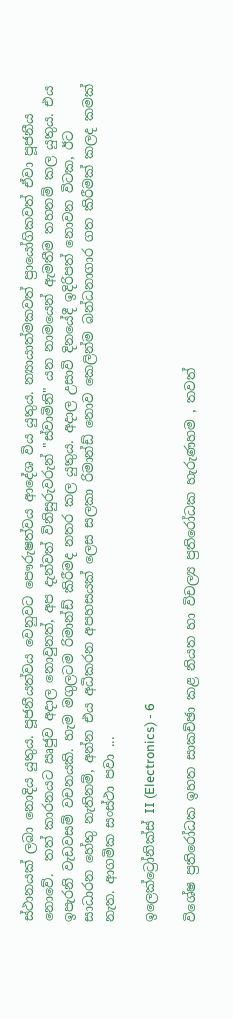ස්ථානයක් ලබා නොදිය යුතුය. පූජනීයත්වය වෙනුවට පෞරුෂත්වය ආදේශ විය යුතුය. න්‍යායාත්මකවත් ප්‍රායෝගිකවත් ඒවා පූජනීය නොවේ.  තත් කාරනයට ඍජුව අදාල නොවුනත්, අප දැන්වත් විනිසුරුවරුන් "ස්වාමිනි" යන නාමයෙන් ඇමතීම තහනම් කල යුතුය. එය ඉපැරනි වැඩවසම් වචනයකි. හැම මගුලටම රිමාන්ඩ් කිරීමද නතර කල යුතුය. අදාල උසාවි දිනයේදී ඉදිරිපත් නොවන විටක, ඊට සාධාරන හේතු නැතිනම්, අන්න එය අධිකරන අපහසයක් ලෙස සලකා රිමාන්ඩ් නොව කෙලින්ම බන්ධනාගාර ගත කිරීමක් කලද කමක් නැත. ආගමික සංස්ථා පවා ...

ඉලෙක්ට්‍රෝනික්ස් II (Electronics) - 6

විශේෂ ප්‍රතිරෝධක ඉහත සාකච්ඡා කළ නියත හා විචල්‍ය ප්‍රතිරෝධක හැරුණහම , තවත්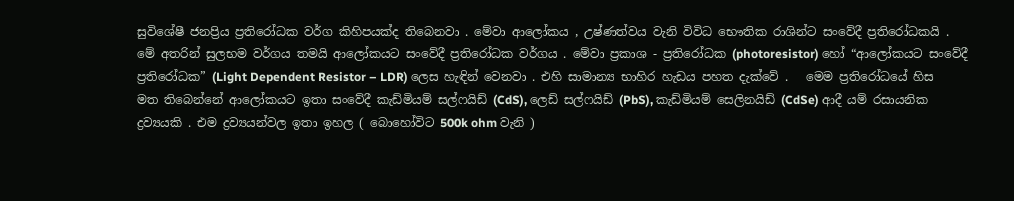සුවිශේෂී ජනප්‍රිය ප්‍රතිරෝධක වර්ග කිහිපයක්ද තිබෙනවා . මේවා ආලෝකය , උෂ්ණත්වය වැනි විවිධ භෞතික රාශින්ට සංවේදී ප්‍රතිරෝධකයි . මේ අතරින් සුලභම වර්ගය තමයි ආලෝකයට සංවේදී ප්‍රතිරෝධක වර්ගය . මේවා ප්‍රකාශ - ප්‍රතිරෝධක (photoresistor) හෝ “ආලෝකයට සංවේදී ප්‍රතිරෝධක” (Light Dependent Resistor – LDR) ලෙස හැඳින් වෙනවා . එහි සාමාන්‍ය භාහිර හැඩය පහත දැක්වේ .   මෙම ප්‍රතිරෝධයේ හිස මත තිබෙන්නේ ආලෝකයට ඉතා සංවේදී කැඩ්මියම් සල්ෆයිඩ් (CdS), ලෙඩ් සල්ෆයිඩ් (PbS), කැඩ්මියම් සෙලිනයිඩ් (CdSe) ආදී යම් රසායනික ද්‍රව්‍යයකි . එම ද්‍රව්‍යයන්වල ඉතා ඉහල ( බොහෝවිට 500k ohm වැනි )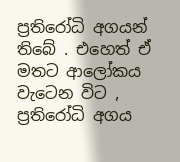ප්‍රතිරෝධි අගයන් තිබේ . එහෙත් ඒ මතට ආලෝකය වැටෙන විට , ප්‍රතිරෝධි අගය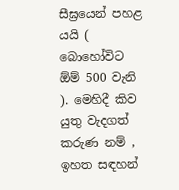සීඝ්‍රයෙන් පහළ යයි ( බොහෝවිට ඕම් 500 වැනි ). මෙහිදී කිව යුතු වැදගත් කරුණ නම් , ඉහත සඳහන්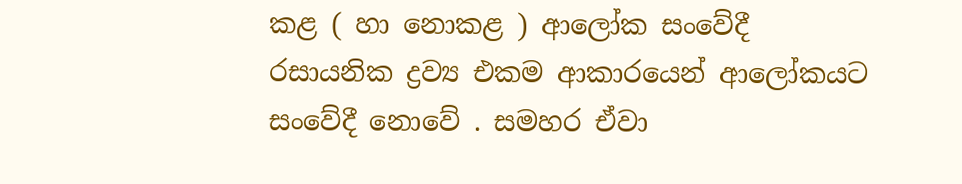කළ ( හා නොකළ ) ආලෝක සංවේදී රසායනික ද්‍රව්‍ය එකම ආකාරයෙන් ආලෝකයට සංවේදී නොවේ . සමහර ඒවා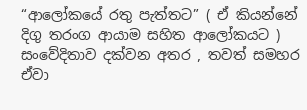“ආලෝකයේ රතු පැත්තට” ( ඒ කියන්නේ දිගු තරංග ආයාම සහිත ආලෝකයට ) සංවේදිතාව දක්වන අතර , තවත් සමහර ඒවා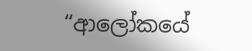“ආලෝකයේ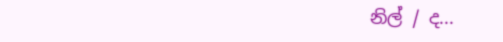නිල් / ද...